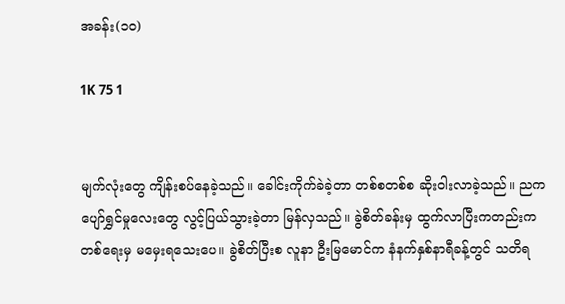အခန်း(၁၀)

1K 75 1


မျက်လုံးတွေ ကျိန်းစပ်နေခဲ့သည်။ ခေါင်းကိုက်ခဲခဲ့တာ တစ်စတစ်စ ဆိုးဝါးလာခဲ့သည်။ ညကပျော်ရွှင်မှုလေးတွေ လွင့်ပြယ်သွားခဲ့တာ မြန်လှသည်။ ခွဲစိတ်ခန်းမှ ထွက်လာပြီးကတည်းက တစ်ရေးမှ မမှေးရသေးပေ။ ခွဲစိတ်ပြီးစ လူနာ ဦးမြမောင်က နံနက်နှစ်နာရီခန့်တွင် သတိရ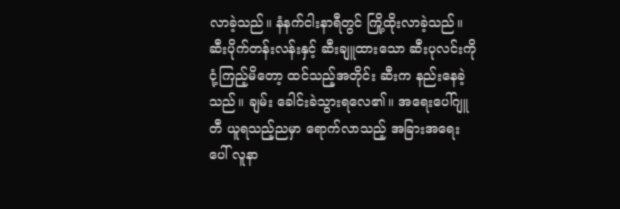လာခဲ့သည်။ နံနက်ငါးနာရီတွင် ကြို့ထိုးလာခဲ့သည်။ ဆီးပိုက်တန်းလန်းနှင့် ဆီးချူထားသော ဆီးပုလင်းကို ငုံ့ကြည့်မိတော့ ထင်သည့်အတိုင်း ဆီးက နည်းနေခဲ့သည်။ ချမ်း ခေါင်းခဲသွားရလေ၏။ အရေးပေါ်ဂျူတီ ယူရသည့်ညမှာ ရောက်လာသည့် အခြားအရေးပေါ် လူနာ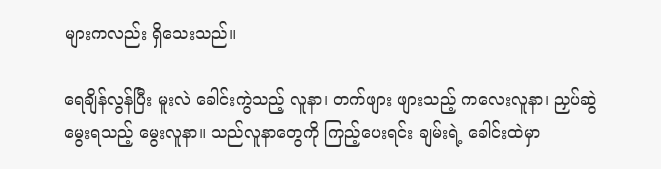များကလည်း ရှိသေးသည်။

ရေချိန်လွန်ပြီး မူးလဲ ခေါင်းကွဲသည့် လူနာ၊ တက်ဖျား ဖျားသည့် ကလေးလူနာ၊ ညှပ်ဆွဲမွေးရသည့် မွေးလူနာ။ သည်လူနာတွေကို ကြည့်ပေးရင်း ချမ်းရဲ့ ခေါင်းထဲမှာ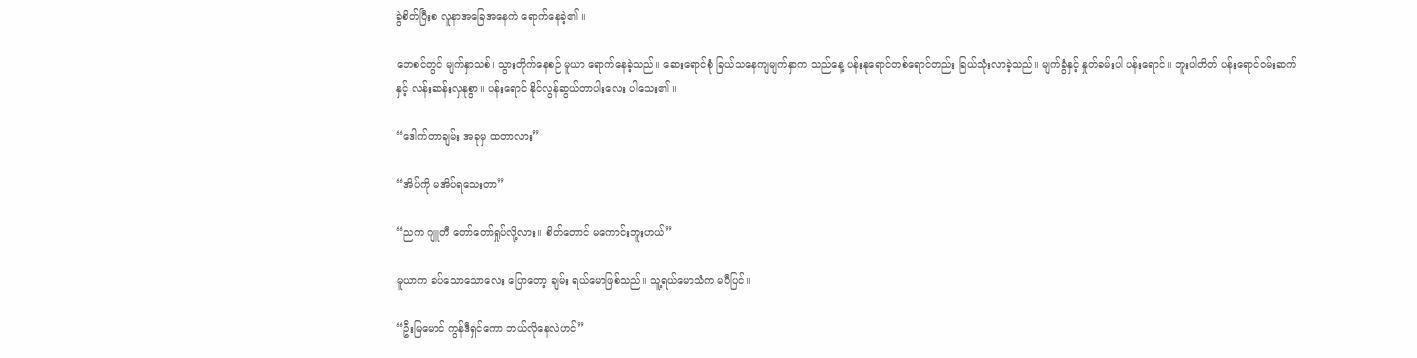ခွဲစိတ်ပြီးစ လူနာအခြေအနေကဲ ရောက်နေခဲ့၏ ။

ဘေစင်တွင် မျက်နှာသစ်၊ သွားတိုက်နေစဉ် မူယာ ရောက်နေခဲ့သည်။ ဆေးရောင်စုံ ခြယ်သနေကျမျက်နှာက သည်နေ့ ပန်းနုရောင်တစ်ရောင်တည်း ခြယ်သုံးလာခဲ့သည်။ မျက်ခွံနှင့် နှုတ်ခမ်းပါ ပန်းရောင်။ ဘူးပါတိတ် ပန်းရောင်ဝမ်းဆက်နှင့် လန်းဆန်းလှနုစွာ။ ပန်းရောင် နိုင်လွန်ဆွယ်တာပါးလေး ပါသေး၏ ။

“ဒေါက်တာချမ်း အခုမှ ထတာလား”

“အိပ်ကို မအိပ်ရသေးတာ”

“ညက ဂျူတီ တော်တော်ရှုပ်လို့လား။ စိတ်တောင် မကောင်းဘူးဟယ်”

မူယာက ခပ်သောသောလေး ပြောတော့ ချမ်း ရယ်မောဖြစ်သည်။ သူ့ရယ်မောသံက မပီပြင်။

“ဦးမြမောင် ကွန်ဒီရှင်ကော ဘယ်လိုနေလဲဟင်”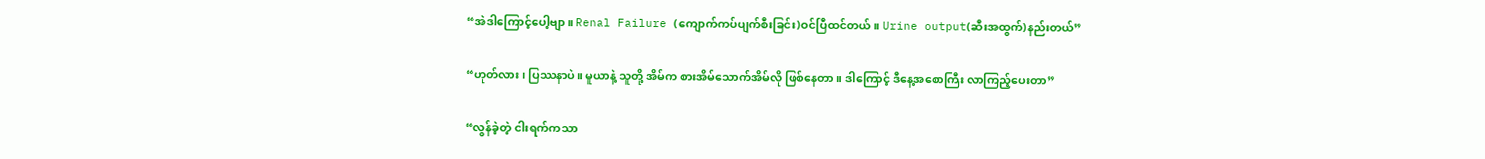“အဲဒါကြောင့်ပေါ့ဗျာ။ Renal Failure (ကျောက်ကပ်ပျက်စီးခြင်း)ဝင်ပြီထင်တယ်။ Urine output(ဆီးအထွက်)နည်းတယ်”

“ဟုတ်လား၊ ပြဿနာပဲ။ မူယာနဲ့ သူတို့ အိမ်က စားအိမ်သောက်အိမ်လို ဖြစ်နေတာ။ ဒါကြောင့် ဒီနေ့အစောကြီး လာကြည့်ပေးတာ”

“လွန်ခဲ့တဲ့ ငါးရက်ကသာ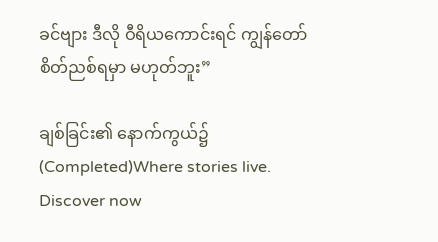ခင်ဗျား ဒီလို ဝီရိယကောင်းရင် ကျွန်တော် စိတ်ညစ်ရမှာ မဟုတ်ဘူး”

ချစ်ခြင်း၏ နောက်ကွယ်၌ (Completed)Where stories live. Discover now